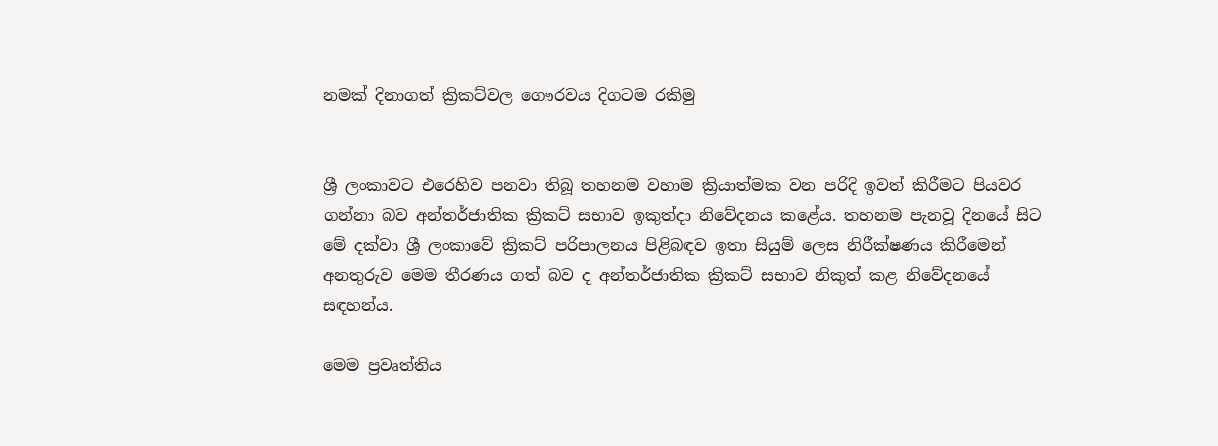නමක් දිනාගත් ක්‍රිකට්වල ගෞරවය දිගටම රකිමු


ශ්‍රී ලංකාවට එරෙහිව පනවා තිබූ තහනම වහාම ක්‍රියාත්මක වන පරිදි ඉවත් කිරීමට පියවර ගන්නා බව අන්තර්ජාතික ක්‍රිකට් සභාව ඉකුත්දා නිවේදනය කළේය. තහනම පැනවූ දිනයේ සිට මේ දක්වා ශ්‍රී ලංකාවේ ක්‍රිකට් පරිපාලනය පිළිබඳව ඉතා සියුම් ලෙස නිරීක්ෂණය කිරීමෙන් අනතුරුව මෙම තීරණය ගත් බව ද අන්තර්ජාතික ක්‍රිකට් සභාව නිකුත් කළ නිවේදනයේ සඳහන්ය.

මෙම ප්‍රවෘත්තිය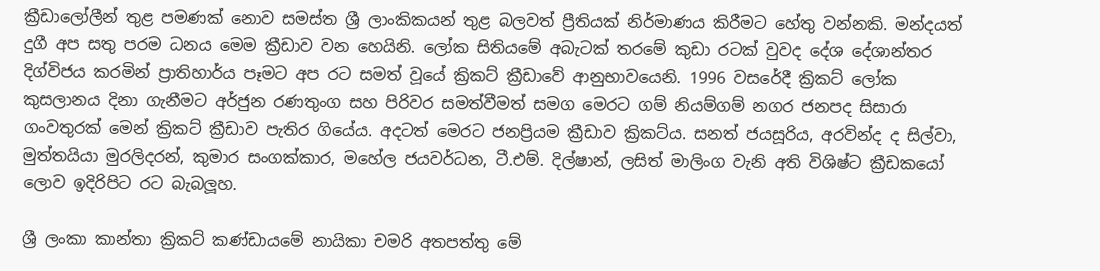ක්‍රීඩාලෝලීන් තුළ පමණක් නොව සමස්ත ශ්‍රී ලාංකිකයන් තුළ බලවත් ප්‍රීතියක් නිර්මාණය කිරීමට හේතු වන්නකි. මන්දයත් දුගී අප සතු පරම ධනය මෙම ක්‍රීඩාව වන හෙයිනි. ලෝක සිතියමේ අබැටක් තරමේ කුඩා රටක් වුවද දේශ දේශාන්තර දිග්විජය කරමින් ප්‍රාතිහාර්ය පෑමට අප රට සමත් වූයේ ක්‍රිකට් ක්‍රීඩාවේ ආනුභාවයෙනි. 1996 වසරේදී ක්‍රිකට් ලෝක කුසලානය දිනා ගැනීමට අර්ජුන රණතුංග සහ පිරිවර සමත්වීමත් සමග මෙරට ගම් නියම්ගම් නගර ජනපද සිසාරා ගංවතුරක් මෙන් ක්‍රිකට් ක්‍රීඩාව පැතිර ගියේය. අදටත් මෙරට ජනප්‍රියම ක්‍රීඩාව ක්‍රිකට්ය. සනත් ජයසූරිය, අරවින්ද ද සිල්වා, මුත්තයියා මුරලිදරන්, කුමාර සංගක්කාර, මහේල ජයවර්ධන, ටී.එම්. දිල්ෂාන්, ලසිත් මාලිංග වැනි අති විශිෂ්ට ක්‍රීඩකයෝ ලොව ඉදිරිපිට රට බැබලූහ.

ශ්‍රී ලංකා කාන්තා ක්‍රිකට් කණ්ඩායමේ නායිකා චමරි අතපත්තු මේ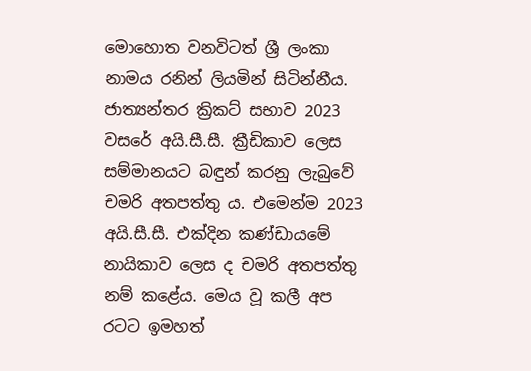මොහොත වනවිටත් ශ්‍රී ලංකා නාමය රනින් ලියමින් සිටින්නීය. ජාත්‍යන්තර ක්‍රිකට් සභාව 2023 වසරේ අයි.සී.සී. ක්‍රීඩිකාව ලෙස සම්මානයට බඳුන් කරනු ලැබුවේ චමරි අතපත්තු ය. එමෙන්ම 2023 අයි.සී.සී. එක්දින කණ්ඩායමේ නායිකාව ලෙස ද චමරි අතපත්තු නම් කළේය. මෙය වූ කලී අප රටට ඉමහත්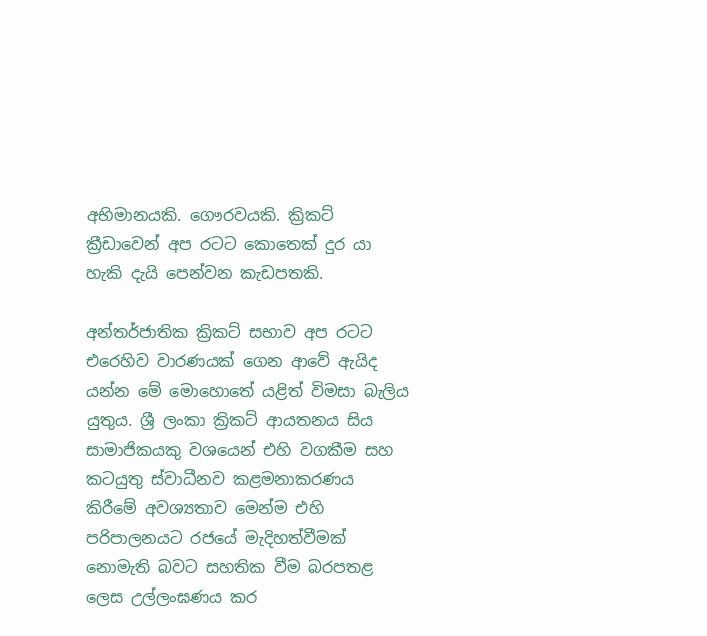අභිමානයකි. ගෞරවයකි. ක්‍රිකට් ක්‍රීඩාවෙන් අප රටට කොතෙක් දුර යා හැකි දැයි පෙන්වන කැඩපතකි.

අන්තර්ජාතික ක්‍රිකට් සභාව අප රටට එරෙහිව වාරණයක් ගෙන ආවේ ඇයිද යන්න මේ මොහොතේ යළිත් විමසා බැලිය යුතුය. ශ්‍රී ලංකා ක්‍රිකට් ආයතනය සිය සාමාජිකයකු වශයෙන් එහි වගකීම සහ කටයුතු ස්වාධීනව කළමනාකරණය කිරීමේ අවශ්‍යතාව මෙන්ම එහි පරිපාලනයට රජයේ මැදිහත්වීමක් නොමැති බවට සහතික වීම බරපතළ ලෙස උල්ලංඝණය කර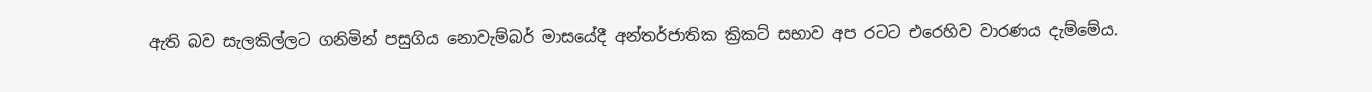ඇති බව සැලකිල්ලට ගනිමින් පසුගිය නොවැම්බර් මාසයේදී අන්තර්ජාතික ක්‍රිකට් සභාව අප රටට එරෙහිව වාරණය දැම්මේය.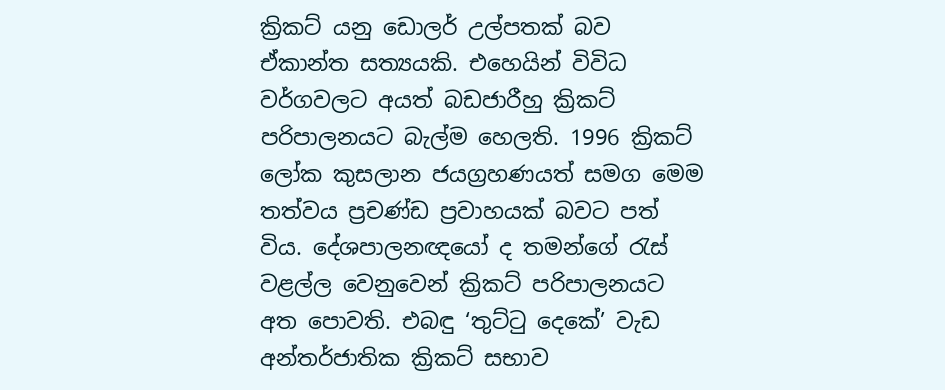ක්‍රිකට් යනු ඩොලර් උල්පතක් බව ඒකාන්ත සත්‍යයකි. එහෙයින් විවිධ වර්ගවලට අයත් බඩජාරීහු ක්‍රිකට් පරිපාලනයට බැල්ම හෙලති. 1996 ක්‍රිකට් ලෝක කුසලාන ජයග්‍රහණයත් සමග මෙම තත්වය ප්‍රචණ්ඩ ප්‍රවාහයක් බවට පත් විය. දේශපාලනඥයෝ ද තමන්ගේ රැස් වළල්ල වෙනුවෙන් ක්‍රිකට් පරිපාලනයට අත පොවති. එබඳු ‘තුට්ටු දෙකේ’ වැඩ අන්තර්ජාතික ක්‍රිකට් සභාව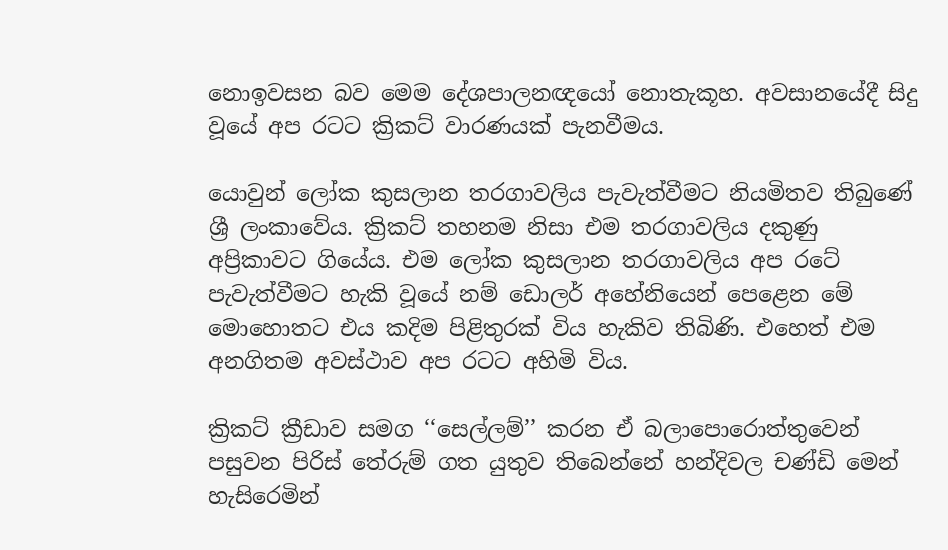නොඉවසන බව මෙම දේශපාලනඥයෝ නොතැකූහ. අවසානයේදී සිදු වූයේ අප රටට ක්‍රිකට් වාරණයක් පැනවීමය.

යොවුන් ලෝක කුසලාන තරගාවලිය පැවැත්වීමට නියමිතව තිබුණේ ශ්‍රී ලංකාවේය. ක්‍රිකට් තහනම නිසා එම තරගාවලිය දකුණු අප්‍රිකාවට ගියේය. එම ලෝක කුසලාන තරගාවලිය අප රටේ පැවැත්වීමට හැකි වූයේ නම් ඩොලර් අහේනියෙන් පෙළෙන මේ මොහොතට එය කදිම පිළිතුරක් විය හැකිව තිබිණි. එහෙත් එම අනගිතම අවස්ථාව අප රටට අහිමි විය.

ක්‍රිකට් ක්‍රීඩාව සමග ‘‘සෙල්ලම්’’ කරන ඒ බලාපොරොත්තුවෙන් පසුවන පිරිස් තේරුම් ගත යුතුව තිබෙන්නේ හන්දිවල චණ්ඩි මෙන් හැසිරෙමින්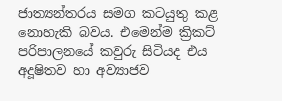ජාත්‍යන්තරය සමග කටයුතු කළ නොහැකි බවය. එමෙන්ම ක්‍රිකට් පරිපාලනයේ කවුරු සිටියද එය අදූෂිතව හා අව්‍යාජව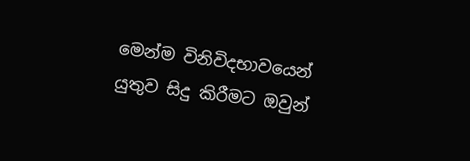මෙන්ම විනිවිදභාවයෙන් යුතුව සිදු කිරීමට ඔවුන්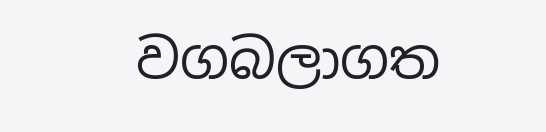වගබලාගත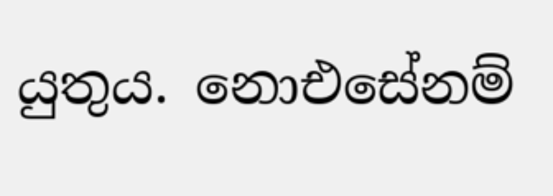යුතුය. නොඑසේනම්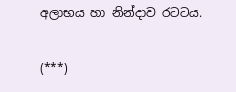අලාභය හා නින්දාව රටටය.

(***)